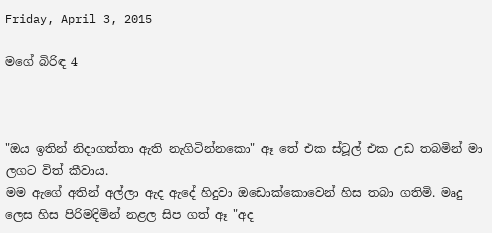Friday, April 3, 2015

මගේ බිරිඳ 4



"ඔය ඉතින් නිදාගත්තා ඇති නැගිටින්නකො" ඈ තේ එක ස්ටූල් එක උඩ තබමින් මා ලගට විත් කීවාය.
මම ඇගේ අතින් අල්ලා ඇද ඇදේ හිදුවා ඔඩොක්කොවෙන් හිස තබා ගතිමි. මෘදු ලෙස හිස පිරිමදිමින් නළල සිප ගත් ඈ "අද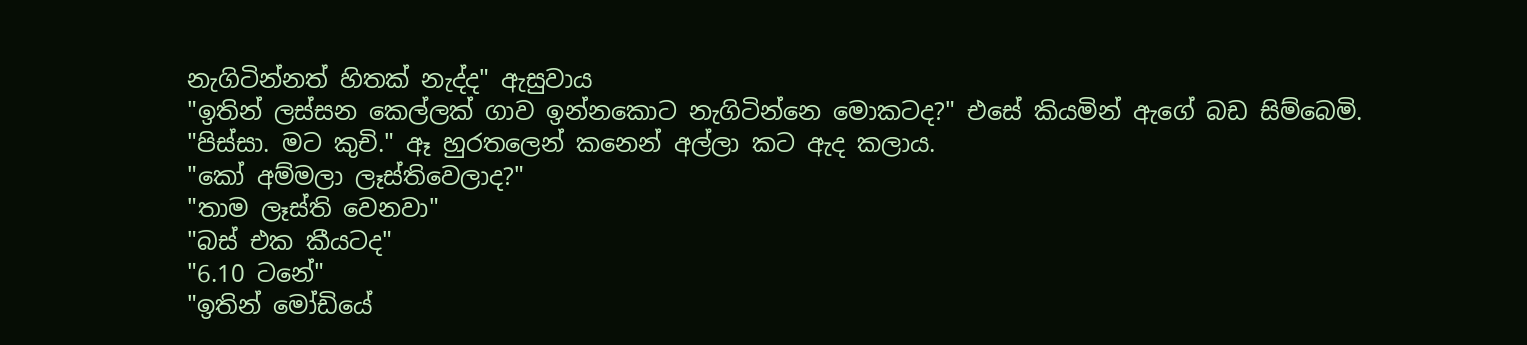නැගිටින්නත් හිතක් නැද්ද" ඇසුවාය
"ඉතින් ලස්සන කෙල්ලක් ගාව ඉන්නකොට නැගිටින්නෙ මොකටද?" එසේ කියමින් ඇගේ බඩ සිම්බෙමි.
"පිස්සා. මට කුචි." ඈ හුරතලෙන් කනෙන් අල්ලා කට ඇද කලාය.
"කෝ අම්මලා ලෑස්තිවෙලාද?"
"තාම ලෑස්ති වෙනවා"
"බස් එක කීයටද"
"6.10 ටනේ"
"ඉතින් මෝඩියේ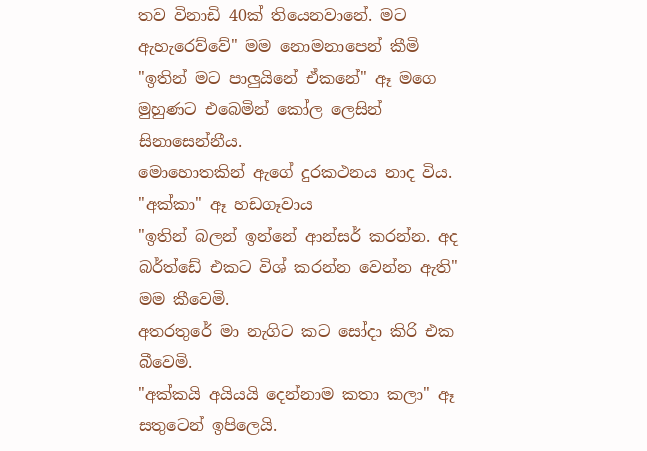තව විනාඩි 40ක් තියෙනවානේ. මට ඇහැරෙව්වේ" මම නොමනාපෙන් කීමි
"ඉතින් මට පාලුයිනේ ඒකනේ" ඈ මගෙ මුහුණට එබෙමින් කෝල ලෙසින් සිනාසෙන්නීය.
මොහොතකින් ඇගේ දුරකථනය නාද විය.
"අක්කා" ඈ හඩගෑවාය
"ඉතින් බලන් ඉන්නේ ආන්සර් කරන්න. අද බර්ත්ඩේ එකට විශ් කරන්න වෙන්න ඇති" මම කීවෙමි.
අතරතුරේ මා නැගිට කට සෝදා කිරි එක බීවෙමි.
"අක්කයි අයියයි දෙන්නාම කතා කලා" ඈ සතුටෙන් ඉපිලෙයි.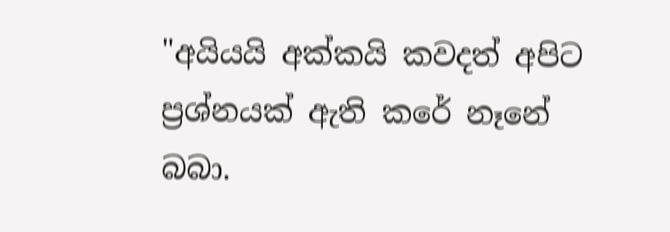"අයියයි අක්කයි කවදත් අපිට ප්‍රශ්නයක් ඇති කරේ නෑනේ බබා.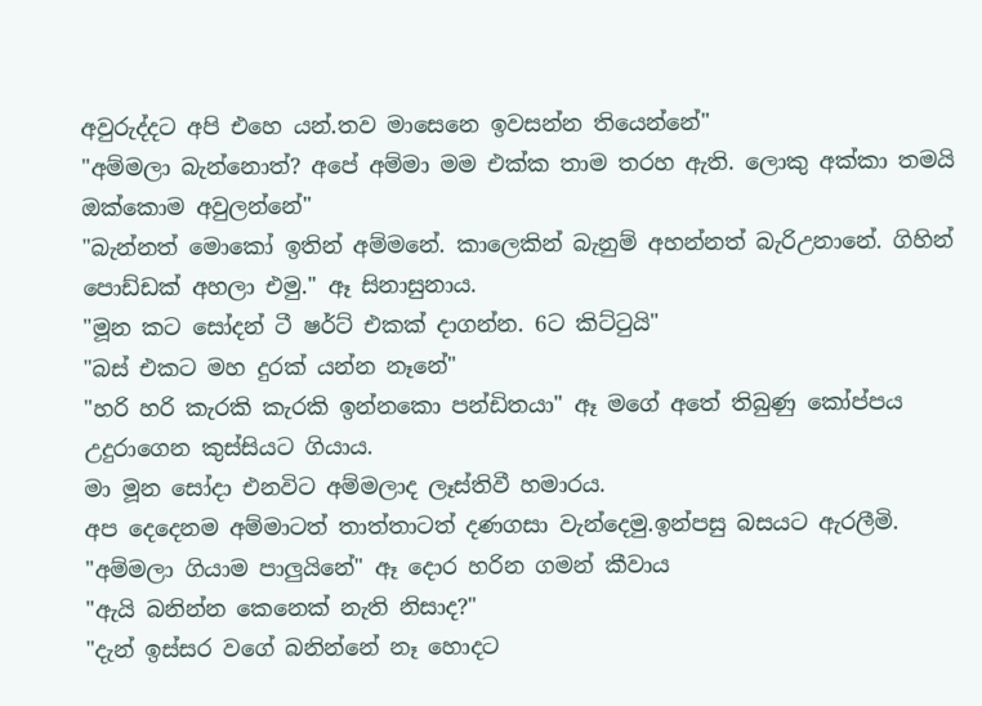අවුරුද්දට අපි එහෙ යන්.තව මාසෙනෙ ඉවසන්න තියෙන්නේ"
"අම්මලා බැන්නොත්? අපේ අම්මා මම එක්ක තාම තරහ ඇති. ලොකු අක්කා තමයි ඔක්කොම අවුලන්නේ"
"බැන්නත් මොකෝ ඉතින් අම්මනේ. කාලෙකින් බැනුම් අහන්නත් බැරිඋනානේ. ගිහින් පොඩ්ඩක් අහලා එමු." ඈ සිනාසුනාය.
"මූන කට සෝදන් ටී ෂර්ට් එකක් දාගන්න. 6ට කිට්ටුයි"
"බස් එකට මහ දුරක් යන්න නෑනේ"
"හරි හරි කැරකි කැරකි ඉන්නකො පන්ඩිතයා" ඈ මගේ අතේ තිබුණු කෝප්පය උදුරාගෙන කුස්සියට ගියාය.
මා මූන සෝදා එනවිට අම්මලාද ලෑස්තිවී හමාරය.
අප දෙදෙනම අම්මාටත් තාත්තාටත් දණගසා වැන්දෙමු.ඉන්පසු බසයට ඇරලීමි.
"අම්මලා ගියාම පාලුයිනේ" ඈ දොර හරින ගමන් කීවාය
"ඇයි බනින්න කෙනෙක් නැති නිසාද?"
"දැන් ඉස්සර වගේ බනින්නේ නෑ හොදට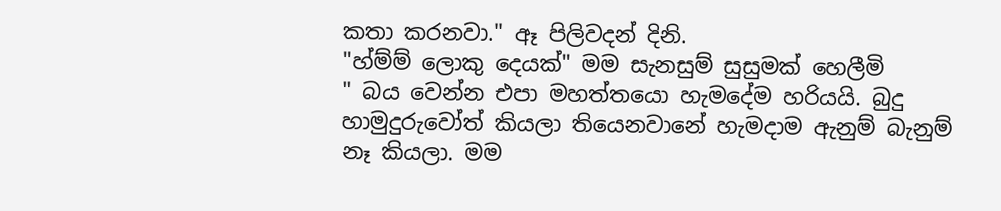කතා කරනවා." ඈ පිලිවදන් දිනි.
"හ්ම්ම් ලොකු දෙයක්" මම සැනසුම් සුසුමක් හෙලීමි
" බය වෙන්න එපා මහත්තයො හැමදේම හරියයි. බුදු හාමුදුරුවෝත් කියලා තියෙනවානේ හැමදාම ඇනුම් බැනුම් නෑ කියලා. මම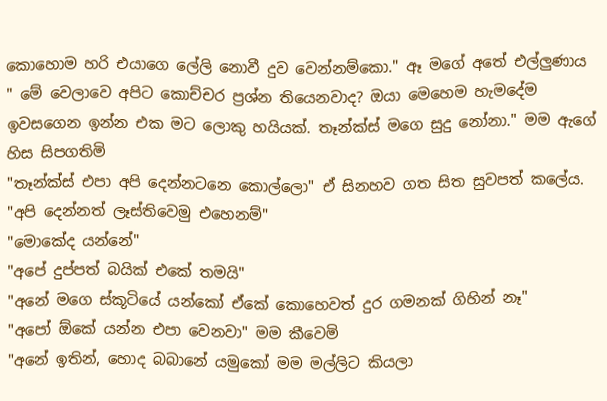කොහොම හරි එයාගෙ ලේලි නොවී දුව වෙන්නම්කො." ඈ මගේ අතේ එල්ලුණාය
" මේ වෙලාවෙ අපිට කොච්චර ප්‍රශ්න තියෙනවාද? ඔයා මෙහෙම හැමදේම ඉවසගෙන ඉන්න එක මට ලොකු හයියක්. තෑන්ක්ස් මගෙ සුදු නෝනා." මම ඇගේ හිස සිපගතිමි
"තෑන්ක්ස් එපා අපි දෙන්නටනෙ කොල්ලො" ඒ සිනහව ගත සිත සුවපත් කලේය.
"අපි දෙන්නත් ලෑස්තිවෙමු එහෙනම්"
"මොකේද යන්නේ"
"අපේ දුප්පත් බයික් එකේ තමයි"
"අනේ මගෙ ස්කූටියේ යන්කෝ ඒකේ කොහෙවත් දුර ගමනක් ගිහින් නෑ"
"අපෝ ඕකේ යන්න එපා වෙනවා" මම කීවෙමි
"අනේ ඉතින්, හොද බබානේ යමුකෝ මම මල්ලිට කියලා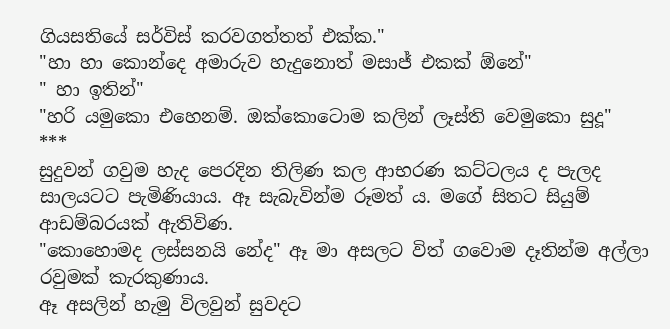ගියසතියේ සර්විස් කරවගත්තත් එක්ක."
"හා හා කොන්දෙ අමාරුව හැදුනොත් මසාජ් එකක් ඕනේ"
" හා ඉතින්"
"හරි යමුකො එහෙනම්. ඔක්කොටොම කලින් ලෑස්ති වෙමුකො සුදූ"
***
සුදුවන් ගවුම හැද පෙරදින තිලිණ කල ආභරණ කට්ටලය ද පැලද සාලයටට පැමිණියාය. ඈ සැබැවින්ම රූමත්‍ ය. මගේ සිතට සියුම් ආඩම්බරයක් ඇතිවිණ.
"කොහොමද ලස්සනයි නේද" ඈ මා අසලට විත් ගවොම දෑතින්ම අල්ලා රවුමක් කැරකුණාය.
ඈ අසලින් හැමු විලවුන් සුවදට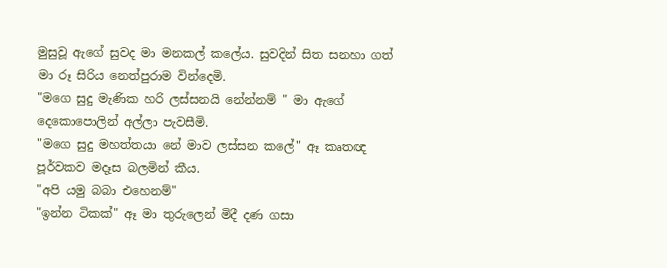මුසුවූ ඇගේ සුවද මා මනකල් කලේය. සුවදින් සිත සනහා ගත් මා රූ සිරිය නෙත්පුරාම වින්දෙමි.
"මගෙ සුදු මැණික හරි ලස්සනයි නේන්නම් " මා ඇගේ දෙකොපොලින් අල්ලා පැවසීමි.
"මගෙ සුදු මහත්තයා නේ මාව ලස්සන කලේ" ඈ කෘතඥ පූර්වකව මදෑස බලමින් කීය.
"අපි යමු බබා එහෙනම්"
"ඉන්න ටිකක්" ඈ මා තුරුලෙන් මිදී දණ ගසා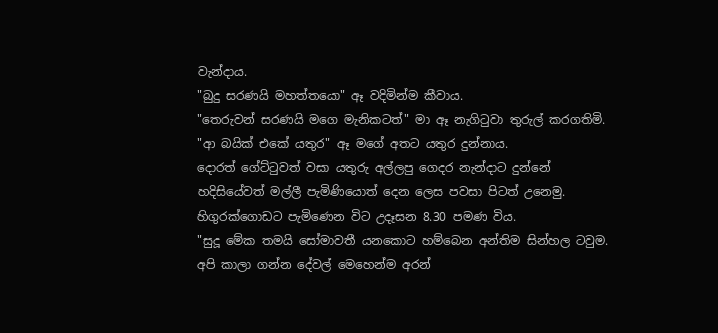වැන්දාය.
"බුදු සරණයි මහත්තයො" ඈ වදිමින්ම කීවාය.
"තෙරුවන් සරණයි මගෙ මැනිකටත්" මා ඈ නැගිටුවා තුරුල් කරගතිමි.
"ආ බයික් එකේ යතුර" ඈ මගේ අතට යතුර දුන්නාය.
දොරත් ගේට්ටුවත් වසා යතුරු අල්ලපු ගෙදර නැන්දාට දුන්නේ හදිසියේවත් මල්ලී පැමිණියොත් දෙන ලෙස පවසා පිටත් උනෙමු.
හිගුරක්ගොඩට පැමිණෙන විට උදෑසන 8.30 පමණ විය.
"සුදූ මේක තමයි සෝමාවතී යනකොට හම්බෙන අන්තිම සින්හල ටවුම. අපි කාලා ගන්න දේවල් මෙහෙන්ම අරන්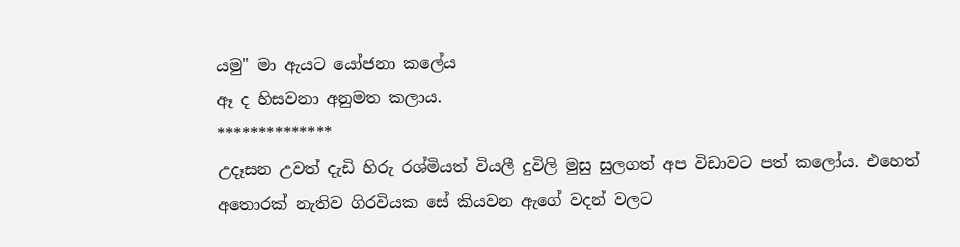යමු" මා ඇයට යෝජනා කලේය
ඈ ද හිසවනා අනුමත කලාය.
**************
උදෑසන උවත් දැඩි හිරු රශ්මියත් වියලී දුවිලි මුසු සුලගත් අප විඩාවට පත් කලෝය. එහෙත් අතොරක් නැතිව ගිරවියක සේ කියවන ඇගේ වදන් වලට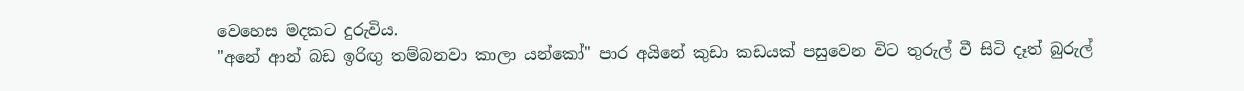වෙහෙස මදකට දුරුවිය.
"අනේ ආන් බඩ ඉරිඟු තම්බනවා කාලා යන්කෝ" පාර අයිනේ කුඩා කඩයක් පසුවෙන විට තුරුල් වී සිටි දෑත් බුරුල්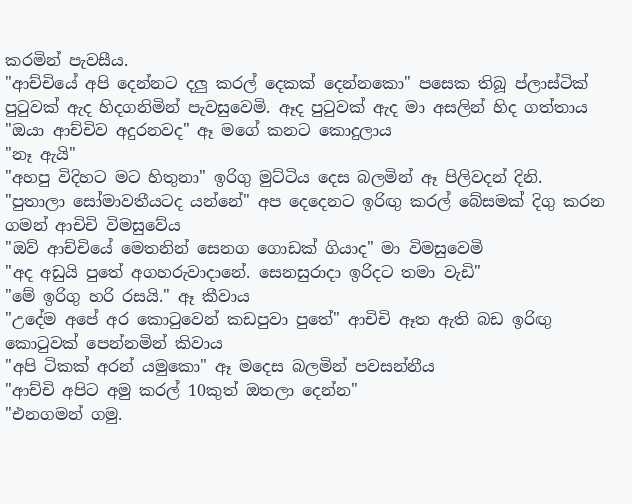කරමින් පැවසීය.
"ආච්චියේ අපි දෙන්නට දලු කරල් දෙකක් දෙන්නකො" පසෙක තිබූ ප්ලාස්ටික් පුටුවක් ඇද හිදගනිමින් පැවසුවෙමි. ඈද පුටුවක් ඇද මා අසලින් හිද ගත්තාය
"ඔයා ආච්චිව අදුරනවද" ඈ මගේ කනට කොදුලාය
"නෑ ඇයි"
"අහපු විදිහට මට හිතුනා" ඉරිගු මුට්ටිය දෙස බලමින් ඈ පිලිවදන් දිනි.
"පුතාලා සෝමාවතීයටද යන්නේ" අප දෙදෙනට ඉරිඟු කරල් බේසමක් දිගු කරන ගමන් ආචිචි විමසුවේය
"ඔව් ආච්චියේ මෙතනින් සෙනග ගොඩක් ගියාද" මා විමසුවෙමි
"අද අඩුයි පුතේ අගහරුවාදානේ. සෙනසුරාදා ඉරිදට තමා වැඩි"
"මේ ඉරිගු හරි රසයි." ඈ කීවාය
"උදේම අපේ අර කොටුවෙන් කඩපුවා පුතේ" ආචිචි ඈත ඇති බඩ ඉරිඟු කොටුවක් පෙන්නමින් කිවාය
"අපි ටිකක් අරන් යමුකො" ඈ මදෙස බලමින් පවසන්නීය
"ආච්චි අපිට අමු කරල් 10කුත් ඔතලා දෙන්න"
"එනගමන් ගමු.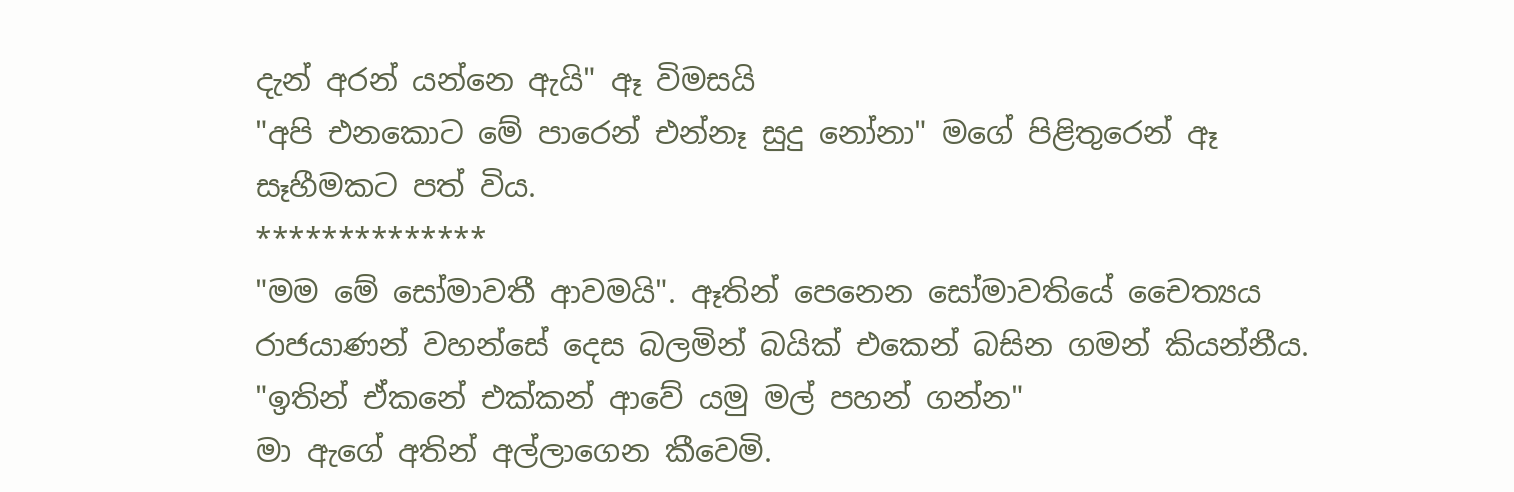දැන් අරන් යන්නෙ ඇයි" ඈ විමසයි
"අපි එනකොට මේ පාරෙන් එන්නෑ සුදු නෝනා" මගේ පිළිතුරෙන් ඈ සෑහීමකට පත් විය.
**************
"මම මේ සෝමාවතී ආවමයි". ඈතින් පෙනෙන සෝමාවතියේ චෛත්‍යය රාජයාණන් වහන්සේ දෙස බලමින් බයික් එකෙන් බසින ගමන් කියන්නීය.
"ඉතින් ඒකනේ එක්කන් ආවේ යමු මල් පහන් ගන්න"
මා ඇගේ අතින් අල්ලාගෙන කීවෙමි.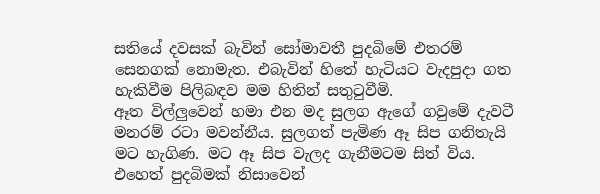සතියේ දවසක් බැවින් සෝමාවතී පුදබිමේ එතරම් සෙනගක් නොමැත. එබැවින් හිතේ හැටියට වැදපුදා ගත හැකිවීම පිලිබඳව මම හිතින් සතුටුවීමි.
ඈත විල්ලුවෙන් හමා එන මද සුලග ඇගේ ගවුමේ දැවටී මනරම් රටා මවන්නීය. සුලගත් පැමිණ ඈ සිප ගනිතැයි මට හැගිණ. මට ඈ සිප වැලද ගැනීමටම සිත් විය. එහෙත් පුදබිමක් නිසාවෙන්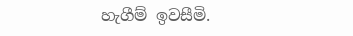හැගීම් ඉවසීමි.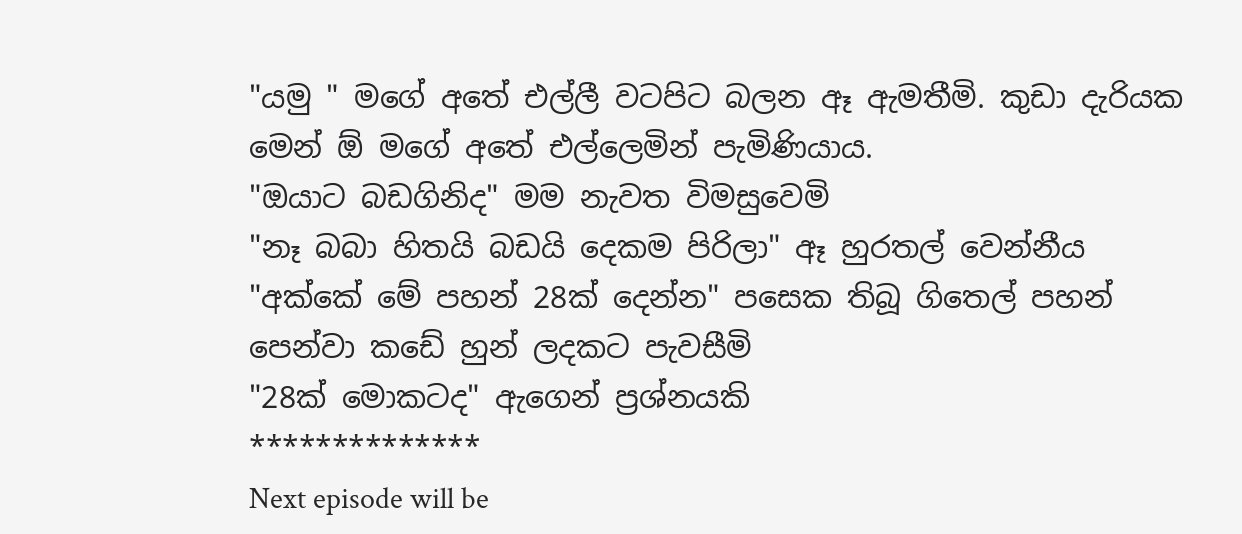"යමු " මගේ අතේ එල්ලී වටපිට බලන ඈ ඇමතීමි. කුඩා දැරියක මෙන් ඕ මගේ අතේ එල්ලෙමින් පැමිණියාය.
"ඔයාට බඩගිනිද" මම නැවත විමසුවෙමි
"නෑ බබා හිතයි බඩයි දෙකම පිරිලා" ඈ හුරතල් වෙන්නීය
"අක්කේ මේ පහන් 28ක් දෙන්න" පසෙක තිබූ ගිතෙල් පහන් පෙන්වා කඩේ හුන් ලදකට පැවසීමි
"28ක් මොකටද" ඇගෙන් ප්‍රශ්නයකි
**************
Next episode will be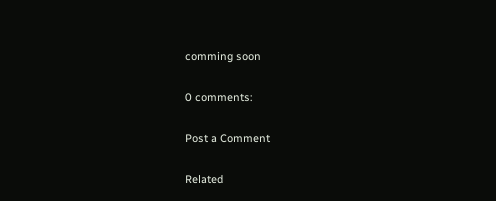comming soon

0 comments:

Post a Comment

Related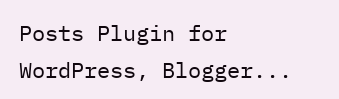Posts Plugin for WordPress, Blogger...